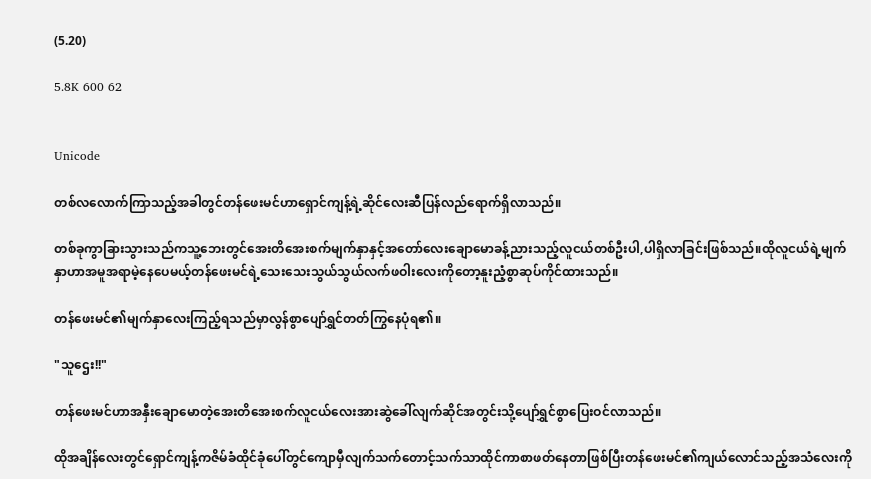(5.20)

5.8K 600 62


Unicode

တစ်လလောက်ကြာသည့်အခါတွင်တန်ဖေးမင်ဟာရှောင်ကျန့်ရဲ့ဆိုင်လေးဆီပြန်လည်ရောက်ရှိလာသည်။

တစ်ခုကွာခြားသွားသည်ကသူ့ဘေးတွင်အေးတိအေးစက်မျက်နှာနှင့်အတော်လေးချောမောခန့်ညားသည့်လူငယ်တစ်ဦးပါ,ပါရှိလာခြင်းဖြစ်သည်။ထိုလူငယ်ရဲ့မျက်နှာဟာအမူအရာမဲ့နေပေမယ့်တန်ဖေးမင်ရဲ့သေးသေးသွယ်သွယ်လက်ဖဝါးလေးကိုတော့နူးညံ့စွာဆုပ်ကိုင်ထားသည်။

တန်ဖေးမင်၏မျက်နှာလေးကြည့်ရသည်မှာလွန်စွာပျော်ရွှင်တတ်ကြွနေပုံရ၏။

"သူဌေး!!"

တန်ဖေးမင်ဟာအနှီးချောမောတဲ့အေးတိအေးစက်လူငယ်လေးအားဆွဲခေါ်လျက်ဆိုင်အတွင်းသို့ပျော်ရွှင်စွာပြေးဝင်လာသည်။

ထိုအချိန်လေးတွင်ရှောင်ကျန့်ကဇိမ်ခံထိုင်ခုံပေါ်တွင်ကျောမှီလျက်သက်တောင့်သက်သာထိုင်ကာစာဖတ်နေတာဖြစ်ပြီးတန်ဖေးမင်၏ကျယ်လောင်သည့်အသံလေးကို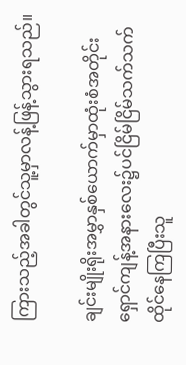ကြားသည့်အခါတွင်သူ့မှာလန့်ဖြန့်သွားရသည်။

ချင်းမျိုးရိုးအမွှာနှစ်ယောက်မှာထုံးစံအတိုင်းရှောင်ကျန့်အနားလေး၌ပင်ငြိမ်ငြိမ်သက်သက်ထိုင်နေကြပြီးသူ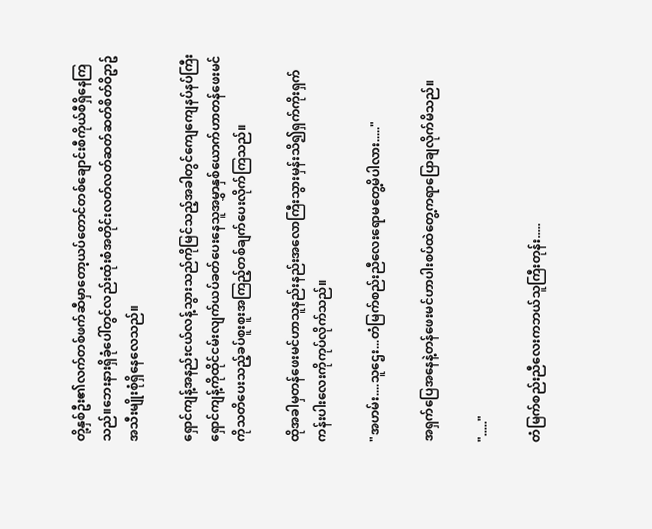တို့နှစ်ဦး၏လက်တစ်ဖက်ဆီမှာတော့ယပ်တောင်တစ်ချောင်းစီကိုယ်စီရှိနေကြသည်။ဘေးနားရှိခုံပေါ်တွင်လည်းထုံးစံအတိုင်းလတ်လတ်ဆတ်ဆတ်စိတ်ဝိဥာဥ်အသီးမျိုးစုံရှိနေလေသည်။

ရှောင်ကျန့်အနည်းငယ်လန့်သွားသည်ကိုမြင်သည့်အခါတွင်ကျေကျေနပ်နပ်ကြီးရှောင်ကျန့်ကိုထိုင်ငမ်းလျက်ယပ်ခတ်ပေးနေသူအမွှာနှစ်ယောက်ဟာတန်ဖေးမင်ကိုသတိပေးသည့်ခပ်စူးစူးအကြည့်တစ်ချက်ပေးလိုက်ကြသည်။

ထိုအခါမှတန်ဖေးမင်ဟာသူနည်းနည်းအလောကြီးသွားမှန်းသိ၍ရှက်ကိုးရှက်ကန်းပါးလေးကိုကုပ်လိုက်သည်။

"အဟမ်း....သူဌေး...တံမြက်စည်းညီလေးရောမတွေ့မိပါလား....."

အရှက်ပြေအနေနဲ့တန်ဖေးမင်ဟာပါးစပ်ထဲတွေ့ကရာပြောချလိုက်မိသည်။

"....."

တံမြက်စည်းညီလေးကဘယ်သူကြီးတုန်း.....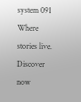system 091 Where stories live. Discover now